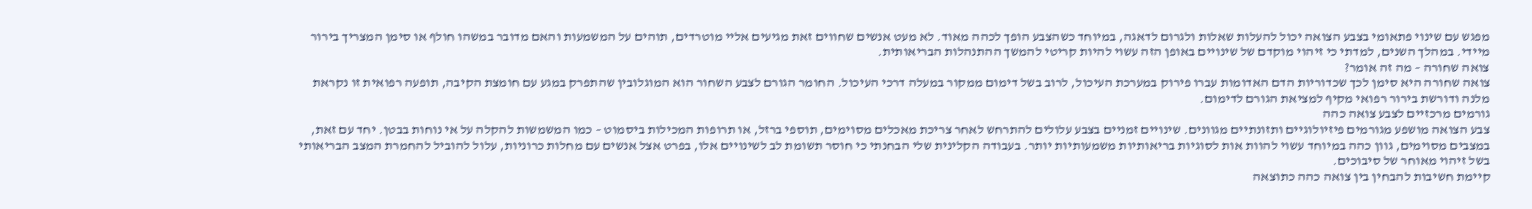מפגש עם שינוי פתאומי בצבע הצואה יכול להעלות שאלות ולגרום לדאגה, במיוחד כשהצבע הופך לכהה מאוד. לא מעט אנשים שחווים זאת מגיעים אליי מוטרדים, תוהים על המשמעות והאם מדובר במשהו חולף או סימן המצריך בירור מיידי. במהלך השנים, למדתי כי זיהוי מוקדם של שינויים באופן הזה עשוי להיות קריטי להמשך ההתנהלות הבריאותית.
צואה שחורה – מה זה אומר?
צואה שחורה היא סימן לכך שכדוריות הדם האדומות עברו פירוק במערכת העיכול, לרוב בשל דימום ממקור במעלה דרכי העיכול. החומר הגורם לצבע השחור הוא המוגלובין שהתפרק במגע עם חומצת הקיבה, תופעה רפואית זו נקראת מלנה ודורשת בירור רפואי מקיף למציאת הגורם לדימום.
גורמים מרכזיים לצבע צואה כהה
צבע הצואה מושפע מגורמים פיזיולוגיים ותזונתיים מגוונים. שינויים זמניים בצבע עלולים להתרחש לאחר צריכת מאכלים מסוימים, תוספי ברזל, או תרופות המכילות ביסמוט – כמו המשמשות להקלה על אי נוחות בבטן. יחד עם זאת, במצבים מסוימים, גוון כהה במיוחד עשוי להוות אות לסוגיות בריאותיות משמעותיות יותר. בעבודה הקלינית שלי הבחנתי כי חוסר תשומת לב לשינויים אלו, בפרט אצל אנשים עם מחלות כרוניות, עלול להוביל להחמרת המצב הבריאותי בשל זיהוי מאוחר של סיבוכים.
קיימת חשיבות להבחין בין צואה כהה כתוצאה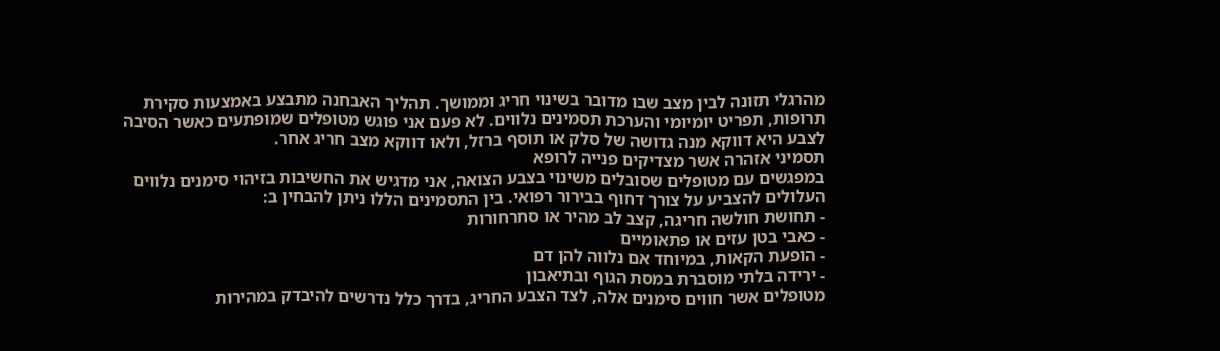מהרגלי תזונה לבין מצב שבו מדובר בשינוי חריג וממושך. תהליך האבחנה מתבצע באמצעות סקירת תרופות, תפריט יומיומי והערכת תסמינים נלווים. לא פעם אני פוגש מטופלים שמופתעים כאשר הסיבה לצבע היא דווקא מנה גדושה של סלק או תוסף ברזל, ולאו דווקא מצב חריג אחר.
תסמיני אזהרה אשר מצדיקים פנייה לרופא
במפגשים עם מטופלים שסובלים משינוי בצבע הצואה, אני מדגיש את החשיבות בזיהוי סימנים נלווים העלולים להצביע על צורך דחוף בבירור רפואי. בין התסמינים הללו ניתן להבחין ב:
- תחושת חולשה חריגה, קצב לב מהיר או סחרחורות
- כאבי בטן עזים או פתאומיים
- הופעת הקאות, במיוחד אם נלווה להן דם
- ירידה בלתי מוסברת במסת הגוף ובתיאבון
מטופלים אשר חווים סימנים אלה, לצד הצבע החריג, בדרך כלל נדרשים להיבדק במהירות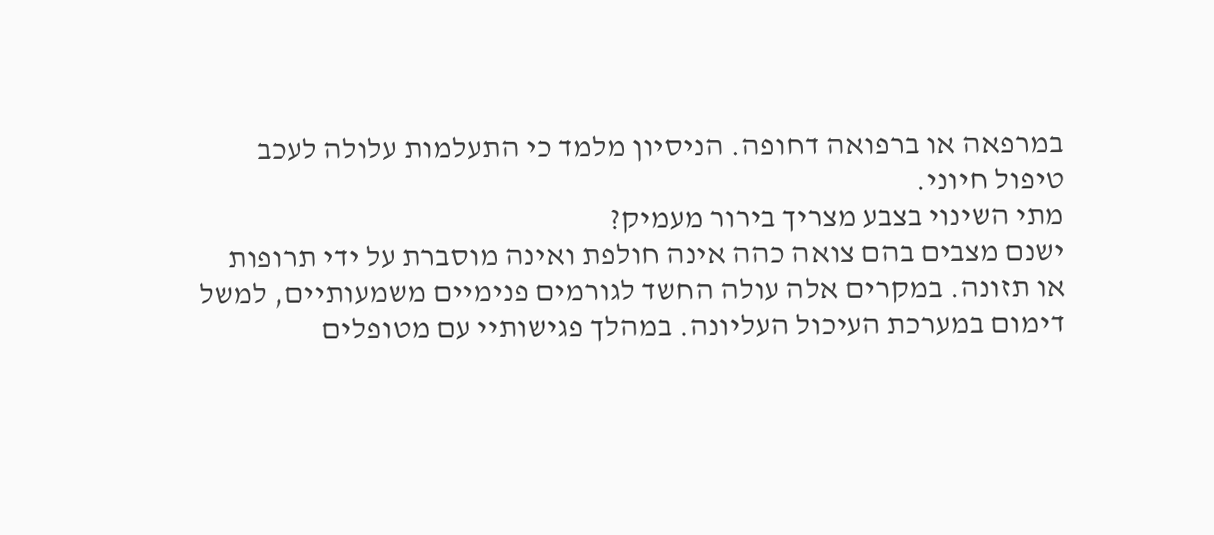במרפאה או ברפואה דחופה. הניסיון מלמד כי התעלמות עלולה לעכב טיפול חיוני.
מתי השינוי בצבע מצריך בירור מעמיק?
ישנם מצבים בהם צואה כהה אינה חולפת ואינה מוסברת על ידי תרופות או תזונה. במקרים אלה עולה החשד לגורמים פנימיים משמעותיים, למשל דימום במערכת העיכול העליונה. במהלך פגישותיי עם מטופלים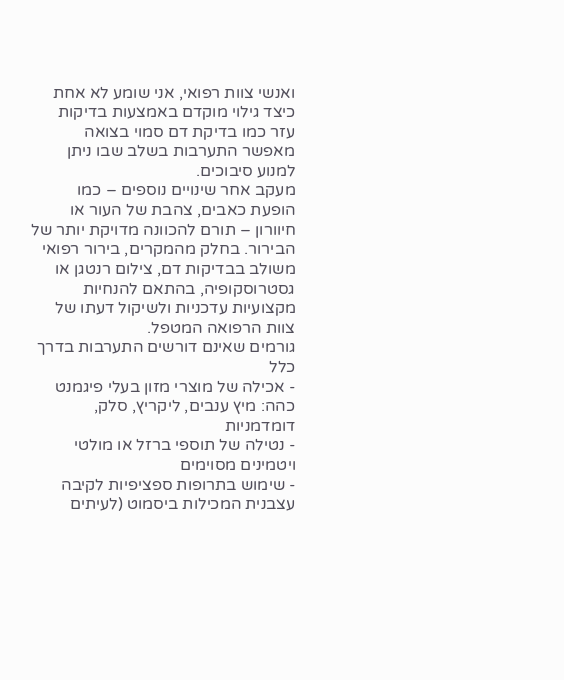ואנשי צוות רפואי, אני שומע לא אחת כיצד גילוי מוקדם באמצעות בדיקות עזר כמו בדיקת דם סמוי בצואה מאפשר התערבות בשלב שבו ניתן למנוע סיבוכים.
מעקב אחר שינויים נוספים – כמו הופעת כאבים, צהבת של העור או חיוורון – תורם להכוונה מדויקת יותר של הבירור. בחלק מהמקרים, בירור רפואי משולב בבדיקות דם, צילום רנטגן או גסטרוסקופיה, בהתאם להנחיות מקצועיות עדכניות ולשיקול דעתו של צוות הרפואה המטפל.
גורמים שאינם דורשים התערבות בדרך כלל
- אכילה של מוצרי מזון בעלי פיגמנט כהה: מיץ ענבים, ליקריץ, סלק, דומדמניות
- נטילה של תוספי ברזל או מולטי ויטמינים מסוימים
- שימוש בתרופות ספציפיות לקיבה עצבנית המכילות ביסמוט (לעיתים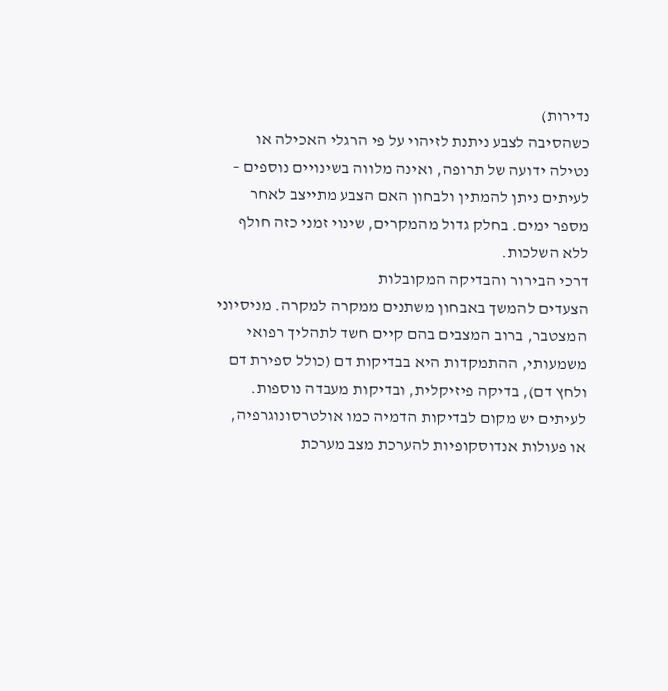נדירות)
כשהסיבה לצבע ניתנת לזיהוי על פי הרגלי האכילה או נטילה ידועה של תרופה, ואינה מלווה בשינויים נוספים – לעיתים ניתן להמתין ולבחון האם הצבע מתייצב לאחר מספר ימים. בחלק גדול מהמקרים, שינוי זמני כזה חולף ללא השלכות.
דרכי הבירור והבדיקה המקובלות
הצעדים להמשך באבחון משתנים ממקרה למקרה. מניסיוני המצטבר, ברוב המצבים בהם קיים חשד לתהליך רפואי משמעותי, ההתמקדות היא בבדיקות דם (כולל ספירת דם ולחץ דם), בדיקה פיזיקלית, ובדיקות מעבדה נוספות. לעיתים יש מקום לבדיקות הדמיה כמו אולטרסונוגרפיה, או פעולות אנדוסקופיות להערכת מצב מערכת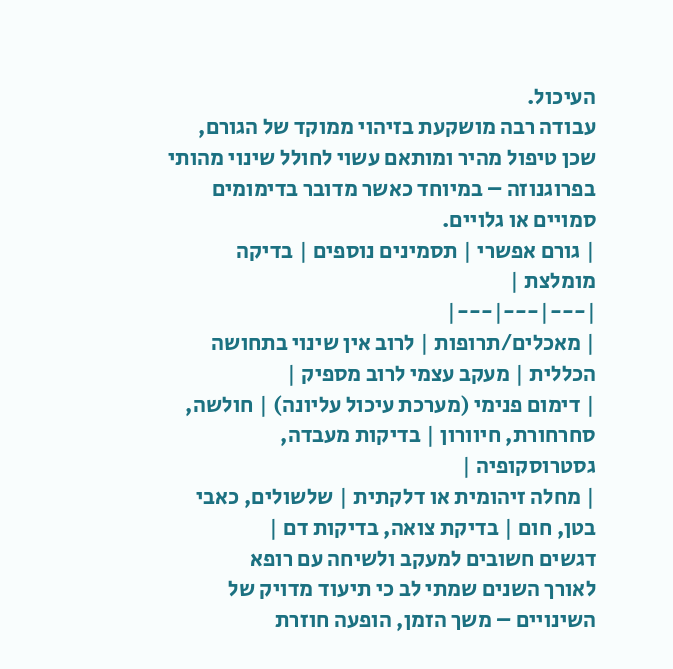העיכול.
עבודה רבה מושקעת בזיהוי ממוקד של הגורם, שכן טיפול מהיר ומותאם עשוי לחולל שינוי מהותי בפרוגנוזה – במיוחד כאשר מדובר בדימומים סמויים או גלויים.
| גורם אפשרי | תסמינים נוספים | בדיקה מומלצת |
|---|---|---|
| מאכלים/תרופות | לרוב אין שינוי בתחושה הכללית | מעקב עצמי לרוב מספיק |
| דימום פנימי (מערכת עיכול עליונה) | חולשה, סחרחורת, חיוורון | בדיקות מעבדה, גסטרוסקופיה |
| מחלה זיהומית או דלקתית | שלשולים, כאבי בטן, חום | בדיקת צואה, בדיקות דם |
דגשים חשובים למעקב ולשיחה עם רופא
לאורך השנים שמתי לב כי תיעוד מדויק של השינויים – משך הזמן, הופעה חוזרת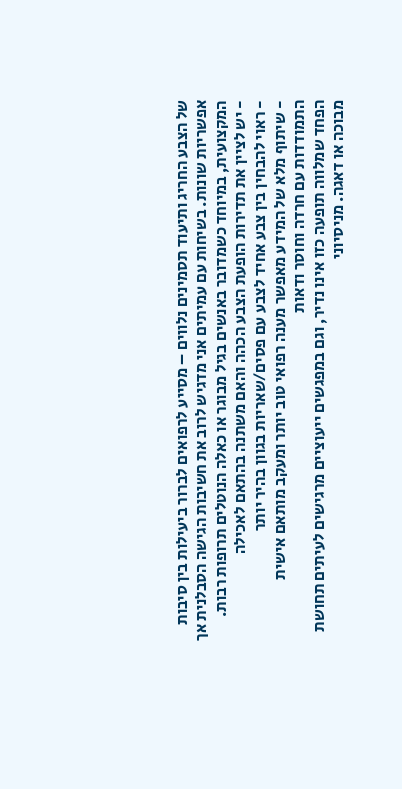של הצבע החריג ותיעוד תסמינים נלווים – מסייע לרפואים לברור ביעילות בין סיבות אפשריות שונות. בשיחות עם עמיתים אני מדגיש לרוב את חשיבות הגישה הסבלנית אך המקצועית, במיוחד כשמדובר באנשים בגיל מבוגר או כאלה הנוטלים תרופות רבות.
- יש לציין את תדירות הופעת הצבע הכהה והאם משתנה בהתאם לאכילה
- ראוי להבחין בין צבע אחיד לצבע עם פסים/שאריות בגוון בהיר יותר
- שיתוף מלא של המידע מאפשר מענה רפואי טוב יותר ומעקב מותאם אישית
התמודדות עם חרדה וחוסר ודאות
הפחד שמלווה תופעה כזו אינו נדיר, וגם במפגשים ייעוציים מרגישים לעיתים תחושת מבוכה או דאגה. מניסיוני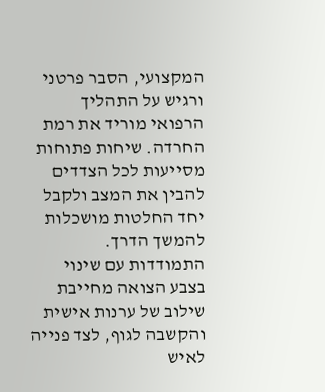המקצועי, הסבר פרטני ורגיש על התהליך הרפואי מוריד את רמת החרדה. שיחות פתוחות מסייעות לכל הצדדים להבין את המצב ולקבל יחד החלטות מושכלות להמשך הדרך.
התמודדות עם שינוי בצבע הצואה מחייבת שילוב של ערנות אישית והקשבה לגוף, לצד פנייה לאיש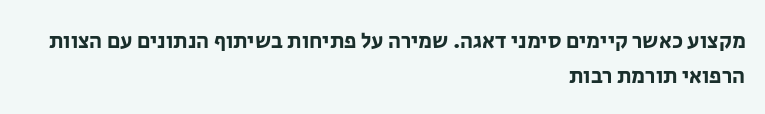מקצוע כאשר קיימים סימני דאגה. שמירה על פתיחות בשיתוף הנתונים עם הצוות הרפואי תורמת רבות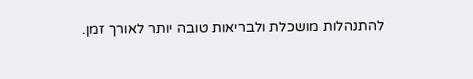להתנהלות מושכלת ולבריאות טובה יותר לאורך זמן.